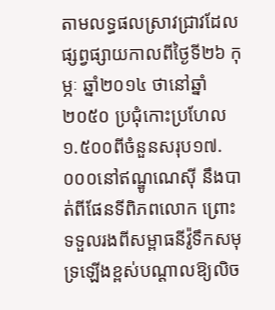តាមលទ្ធផលស្រាវជ្រាវដែលផ្សព្វផ្សាយកាលពីថ្ងៃទី២៦ កុម្ភៈ ឆ្នាំ២០១៤ ថានៅឆ្នាំ២០៥០ ប្រជុំកោះប្រហែល១.៥០០ពីចំនួនសរុប១៧.០០០នៅឥណ្ឌូណេស៊ី នឹងបាត់ពីផែនទីពិភពលោក ព្រោះទទួលរងពីសម្ពាធនីវ៉ូទឹកសមុទ្រឡើងខ្ពស់បណ្តាលឱ្យលិច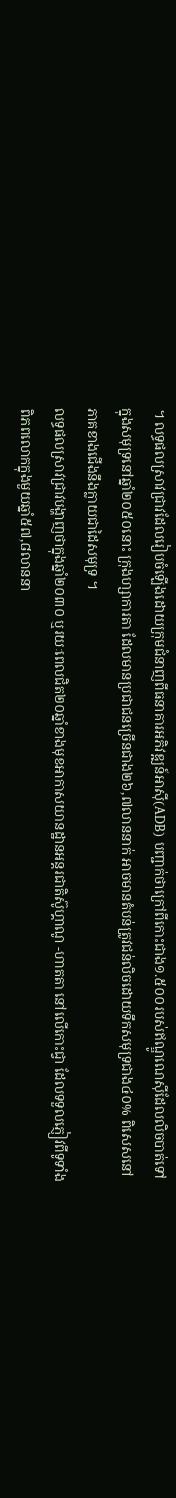។ លទ្ធផលស្រាវជ្រាវដែលរៀបចំឡើងដោយក្រុមជំនាញពីធនាគារអភិវឌ្ឍន៍អាស៊ី(ADB) បញ្ជាក់ថាក្រៅពីកោះជាង១.៥០០របស់ឥណ្ឌូណេស៊ីដែលលិចបាត់ទៅក្នុងសមុទ្រនៅឆ្នាំ២០៥០នោះ ក្រុងហ្សាការតា ដែលមានប្រជាជនច្រើនជាង២៦,៧លាននាក់ អាចមានតំបន់ត្រូវជន់លិចដោយទឹកសមុទ្រជាង៤០% ពិសេសនៅភាគខាងជើងនឹងក្លាយជាដៃសមុទ្រ ។
លទ្ធផលស្រាវជ្រាវបង្ហាញថាក្នុងឆ្នាំ២០៣០ ឬរយៈពេលជិត២០ឆ្នាំខាងមុខអាកាសយានដ្ឋានអន្តរជាតិស៊ូហ្គាណូ -ហាតតា នៅលើកោះជ្វា ដែលទទួលភ្ញៀវពីទូទាំងពិភពលោកក្នុងមួយឆ្នាំ៥៧,៨លាននា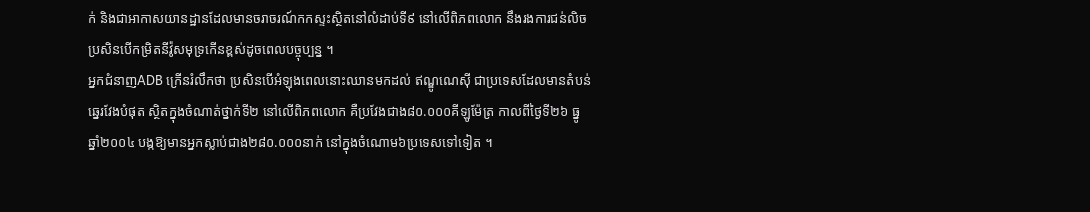ក់ និងជាអាកាសយានដ្ឋានដែលមានចរាចរណ៍កកស្ទះស្ថិតនៅលំដាប់ទី៩ នៅលើពិភពលោក នឹងរងការជន់លិច ប្រសិនបើកម្រិតនីវ៉ូសមុទ្រកើនខ្ពស់ដូចពេលបច្ចុប្បន្ន ។
អ្នកជំនាញADB ក្រើនរំលឹកថា ប្រសិនបើអំឡុងពេលនោះឈានមកដល់ ឥណ្ឌូណេស៊ី ជាប្រទេសដែលមានតំបន់ឆ្នេរវែងបំផុត ស្ថិតក្នុងចំណាត់ថ្នាក់ទី២ នៅលើពិភពលោក គឺប្រវែងជាង៨០.០០០គីឡូម៉ែត្រ កាលពីថ្ងៃទី២៦ ធ្នូ ឆ្នាំ២០០៤ បង្កឱ្យមានអ្នកស្លាប់ជាង២៨០.០០០នាក់ នៅក្នុងចំណោម៦ប្រទេសទៅទៀត ។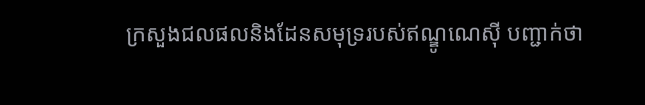ក្រសួងជលផលនិងដែនសមុទ្ររបស់ឥណ្ឌូណេស៊ី បញ្ជាក់ថា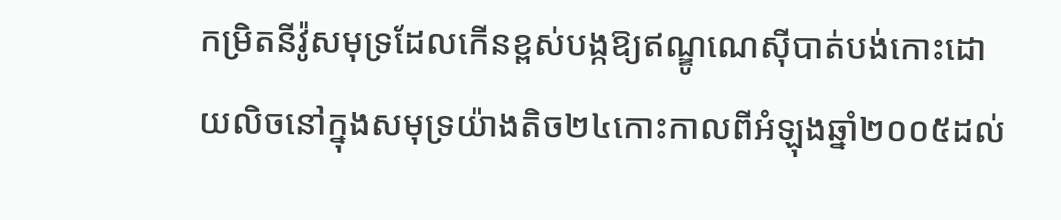កម្រិតនីវ៉ូសមុទ្រដែលកើនខ្ពស់បង្កឱ្យឥណ្ឌូណេស៊ីបាត់បង់កោះដោយលិចនៅក្នុងសមុទ្រយ៉ាងតិច២៤កោះកាលពីអំឡុងឆ្នាំ២០០៥ដល់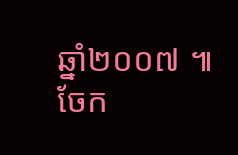ឆ្នាំ២០០៧ ៕
ចែក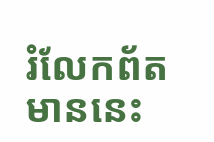រំលែកព័តមាននេះ